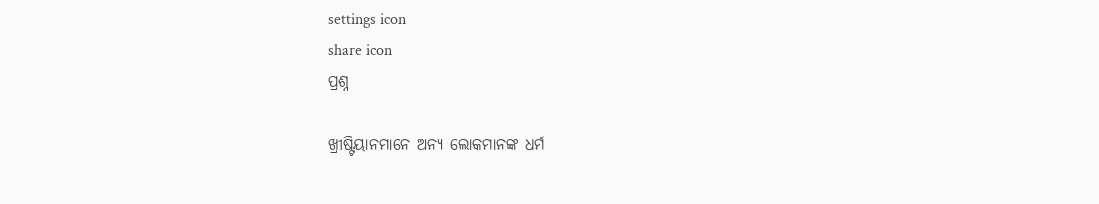settings icon
share icon
ପ୍ରଶ୍ନ

ଖ୍ରୀଷ୍ଟିୟାନମାନେ ଅନ୍ୟ ଲୋକମାନଙ୍କ ଧର୍ମ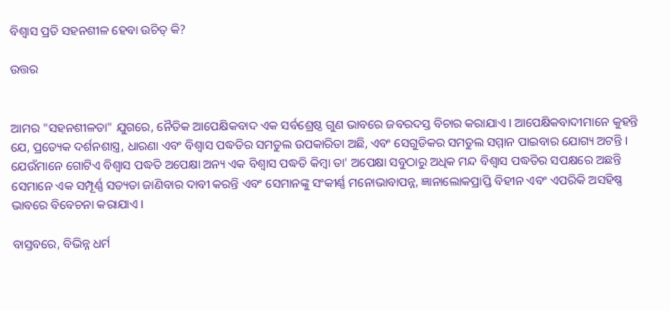ବିଶ୍ବାସ ପ୍ରତି ସହନଶୀଳ ହେବା ଉଚିତ୍ କି?

ଉତ୍ତର


ଆମର "ସହନଶୀଳତା" ଯୁଗରେ, ନୈତିକ ଆପେକ୍ଷିକବାଦ ଏକ ସର୍ବଶ୍ରେଷ୍ଠ ଗୁଣ ଭାବରେ ଜବରଦସ୍ତ ବିଚାର କରାଯାଏ । ଆପେକ୍ଷିକବାଦୀମାନେ କୁହନ୍ତି ଯେ, ପ୍ରତ୍ୟେକ ଦର୍ଶନଶାସ୍ତ୍ର, ଧାରଣା ଏବଂ ବିଶ୍ବାସ ପଦ୍ଧତିର ସମତୁଲ ଉପକାରିତା ଅଛି, ଏବଂ ସେଗୁଡିକର ସମତୁଲ ସମ୍ମାନ ପାଇବାର ଯୋଗ୍ୟ ଅଟନ୍ତି । ଯେଉଁମାନେ ଗୋଟିଏ ବିଶ୍ବାସ ପଦ୍ଧତି ଅପେକ୍ଷା ଅନ୍ୟ ଏକ ବିଶ୍ବାସ ପଦ୍ଧତି କିମ୍ବା ତା' ଅପେକ୍ଷା ସବୁଠାରୁ ଅଧିକ ମନ୍ଦ ବିଶ୍ବାସ ପଦ୍ଧତିର ସପକ୍ଷରେ ଅଛନ୍ତି ସେମାନେ ଏକ ସମ୍ପୂର୍ଣ୍ଣ ସତ୍ୟତା ଜାଣିବାର ଦାବୀ କରନ୍ତି ଏବଂ ସେମାନଙ୍କୁ ସଂକୀର୍ଣ୍ଣ ମନୋଭାବାପନ୍ନ, ଜ୍ଞାନାଲୋକପ୍ରାପ୍ତି ବିହୀନ ଏବଂ ଏପରିକି ଅସହିଷ୍ଣ ଭାବରେ ବିବେଚନା କରାଯାଏ ।

ବାସ୍ତବରେ, ବିଭିନ୍ନ ଧର୍ମ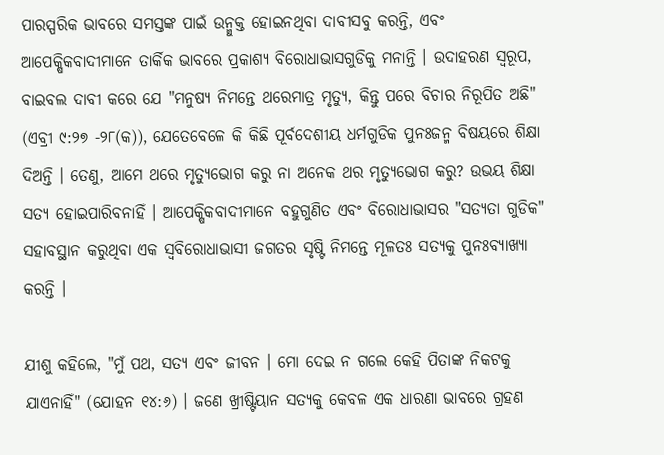ପାରସ୍ପରିକ ଭାବରେ ସମସ୍ତଙ୍କ ପାଇଁ ଉନ୍ମୁକ୍ତ ହୋଇନଥିବା ଦାବୀସବୁ କରନ୍ତି, ଏବଂ ଆପେକ୍ଷିକବାଦୀମାନେ ତାର୍କିକ ଭାବରେ ପ୍ରକାଶ୍ୟ ବିରୋଧାଭାସଗୁଡିକୁ ମନାନ୍ତି । ଉଦାହରଣ ସ୍ବରୂପ, ବାଇବଲ ଦାବୀ କରେ ଯେ "ମନୁଷ୍ୟ ନିମନ୍ତେ ଥରେମାତ୍ର ମୃତ୍ୟୁ, କିନ୍ତୁ ପରେ ବିଚାର ନିରୂପିତ ଅଛି" (ଏବ୍ରୀ ୯:୨୭ -୨୮(କ)), ଯେତେବେଳେ କି କିଛି ପୂର୍ବଦେଶୀୟ ଧର୍ମଗୁଡିକ ପୁନଃଜନ୍ମ ବିଷୟରେ ଶିକ୍ଷା ଦିଅନ୍ତି । ତେଣୁ, ଆମେ ଥରେ ମୃତ୍ୟୁଭୋଗ କରୁ ନା ଅନେକ ଥର ମୃତ୍ୟୁଭୋଗ କରୁ? ଉଭୟ ଶିକ୍ଷା ସତ୍ୟ ହୋଇପାରିବନାହିଁ । ଆପେକ୍ଷିକବାଦୀମାନେ ବହୁଗୁଣିତ ଏବଂ ବିରୋଧାଭାସର "ସତ୍ୟତା ଗୁଡିକ" ସହାବସ୍ଥାନ କରୁଥିବା ଏକ ସ୍ବବିରୋଧାଭାସୀ ଜଗତର ସୃଷ୍ଟି ନିମନ୍ତେ ମୂଳତଃ ସତ୍ୟକୁ ପୁନଃବ୍ୟାଖ୍ୟା କରନ୍ତି ।

ଯୀଶୁ କହିଲେ, "ମୁଁ ପଥ, ସତ୍ୟ ଏବଂ ଜୀବନ । ମୋ ଦେଇ ନ ଗଲେ କେହି ପିତାଙ୍କ ନିକଟକୁ ଯାଏନାହିଁ" (ଯୋହନ ୧୪:୬) । ଜଣେ ଖ୍ରୀଷ୍ଟିୟାନ ସତ୍ୟକୁ କେବଳ ଏକ ଧାରଣା ଭାବରେ ଗ୍ରହଣ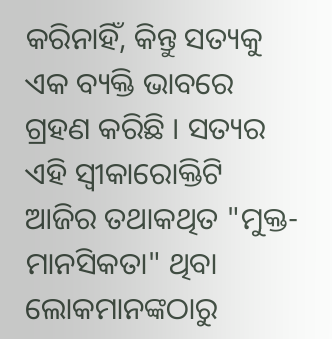କରିନାହିଁ, କିନ୍ତୁ ସତ୍ୟକୁ ଏକ ବ୍ୟକ୍ତି ଭାବରେ ଗ୍ରହଣ କରିଛି । ସତ୍ୟର ଏହି ସ୍ବୀକାରୋକ୍ତିଟି ଆଜିର ତଥାକଥିତ "ମୁକ୍ତ-ମାନସିକତା" ଥିବା ଲୋକମାନଙ୍କଠାରୁ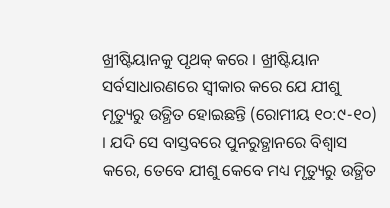ଖ୍ରୀଷ୍ଟିୟାନକୁ ପୃଥକ୍ କରେ । ଖ୍ରୀଷ୍ଟିୟାନ ସର୍ବସାଧାରଣରେ ସ୍ବୀକାର କରେ ଯେ ଯୀଶୁ ମୃତ୍ୟୁରୁ ଉତ୍ଥିତ ହୋଇଛନ୍ତି (ରୋମୀୟ ୧୦:୯-୧୦) । ଯଦି ସେ ବାସ୍ତବରେ ପୁନରୁତ୍ଥାନରେ ବିଶ୍ବାସ କରେ, ତେବେ ଯୀଶୁ କେବେ ମଧ୍ୟ ମୃତ୍ୟୁରୁ ଉତ୍ଥିତ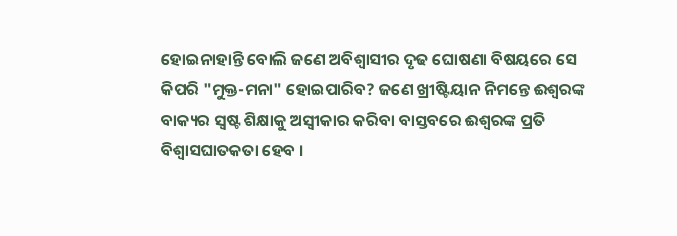ହୋଇନାହାନ୍ତି ବୋଲି ଜଣେ ଅବିଶ୍ବାସୀର ଦୃଢ ଘୋଷଣା ବିଷୟରେ ସେ କିପରି "ମୁକ୍ତ-ମନା" ହୋଇପାରିବ? ଜଣେ ଖ୍ରୀଷ୍ଟିୟାନ ନିମନ୍ତେ ଈଶ୍ବରଙ୍କ ବାକ୍ୟର ସ୍ବଷ୍ଟ ଶିକ୍ଷାକୁ ଅସ୍ବୀକାର କରିବା ବାସ୍ତବରେ ଈଶ୍ବରଙ୍କ ପ୍ରତି ବିଶ୍ବାସଘାତକତା ହେବ ।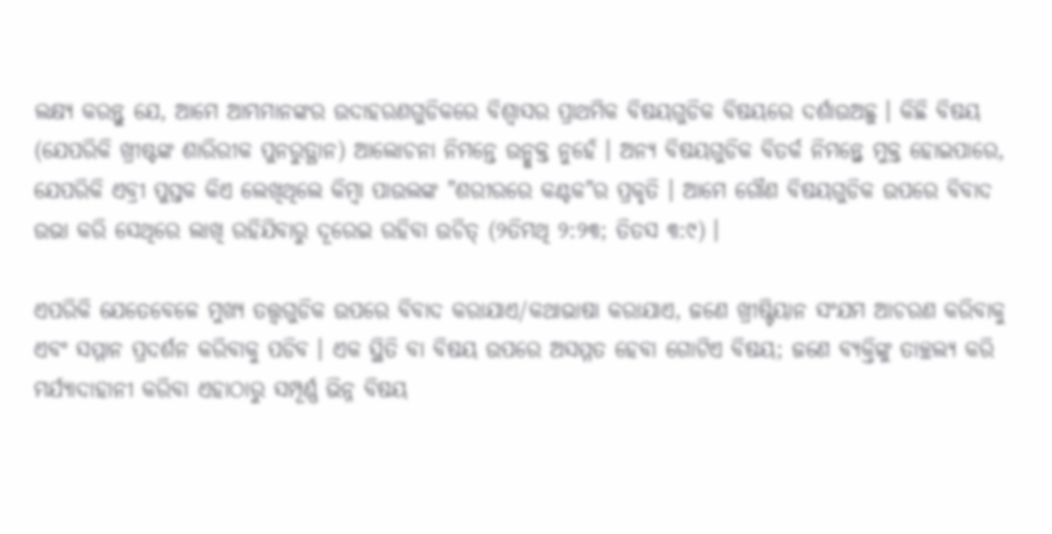ଲକ୍ଷ୍ୟ କରନ୍ତୁ ଯେ, ଆମେ ଆମ୍ଭମାନଙ୍କର ଉଦାହରଣଗୁଡିକରେ ବିଶ୍ବାସର ପ୍ରାଥମିକ ବିଷୟଗୁଡିକ ବିଷୟରେ ଦର୍ଶାଉଅଛୁ । କିଛି ବିଷୟ (ଯେପରିକି ଖ୍ରୀଷ୍ଟଙ୍କ ଶାରିରୀକ ପୁନରୁତ୍ଥାନ) ଆଲୋଚନା ନିମନ୍ତେ ଉନ୍ମୁକ୍ତ ନୁହେଁ । ଅନ୍ୟ ବିଷୟଗୁଡିକ ବିତର୍କ ନିମନ୍ତ୍ନେ ମୁକ୍ତ ହୋଇପାରେ, ଯେପରିକି ଏବ୍ରୀ ପୁସ୍ତକ କିଏ ଲେଖିଥିଲେ କିମ୍ବା ପାଉଲଙ୍କ "ଶରୀରରେ କଣ୍ଟକ"ର ପ୍ରକୃତି । ଆମେ ଗୌଣ ବିଷୟଗୁଡିକ ଉପରେ ବିବାଦ ଉଭା କରି ସେଥିରେ ଲାଖି ରହିଯିବାରୁ ଦୂରେଇ ରହିବା ଉଚିତ୍ (୨ତିମଥି ୨:୨୩; ତିତସ ୩:୯) ।

ଏପରିକି ଯେତେବେଳେ ମୁଖ୍ୟ ତତ୍ତ୍ବଗୁଡିକ ଉପରେ ବିବାଦ କରାଯାଏ/କଥାଭାଷା କରାଯାଏ, ଜଣେ ଖ୍ରୀଷ୍ଟିୟାନ ସଂଯମ ଆଚରଣ କରିବାକୁ ଏବଂ ସମ୍ମାନ ପ୍ରଦର୍ଶନ କରିବାକୁ ପଡିବ । ଏକ ସ୍ଥିତି ବା ବିଷୟ ଉପରେ ଅସମ୍ମତ ହେବା ଗୋଟିଏ ବିଷୟ; ଜଣେ ବ୍ୟକ୍ତିଙ୍କୁ ତାଚ୍ଛଲ୍ୟ କରି ମର୍ଯ୍ୟାଦାହାନୀ କରିବା ଏହାଠାରୁ ସମ୍ପୂର୍ଣ୍ଣ ଭିନ୍ନ ବିଷୟ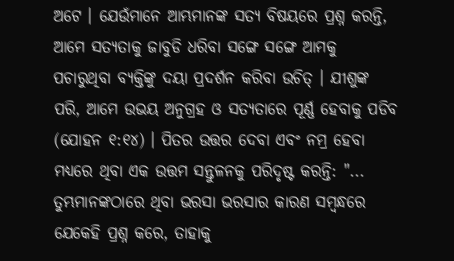ଅଟେ । ଯେଉଁମାନେ ଆମ୍ଭମାନଙ୍କ ସତ୍ୟ ବିଷୟରେ ପ୍ରଶ୍ନ କରନ୍ତି, ଆମେ ସତ୍ୟତାକୁ ଜାବୁଡି ଧରିବା ସଙ୍ଗେ ସଙ୍ଗେ ଆମକୁ ପଚାରୁଥିବା ବ୍ୟକ୍ତିଙ୍କୁ ଦୟା ପ୍ରଦର୍ଶନ କରିବା ଉଚିତ୍ । ଯୀଶୁଙ୍କ ପରି, ଆମେ ଉଭୟ ଅନୁଗ୍ରହ ଓ ସତ୍ୟତାରେ ପୂର୍ଣ୍ଣ ହେବାକୁ ପଡିବ (ଯୋହନ ୧:୧୪) । ପିତର ଉତ୍ତର ଦେବା ଏବଂ ନମ୍ର ହେବା ମଧ୍ୟରେ ଥିବା ଏକ ଉତ୍ତମ ସନ୍ତୁଳନକୁ ପରିଦୃଷ୍ଟ କରନ୍ତି: "... ତୁମ୍ଭମାନଙ୍କଠାରେ ଥିବା ଭରସା ଭରସାର କାରଣ ସମ୍ବନ୍ଧରେ ଯେକେହି ପ୍ରଶ୍ନ କରେ, ତାହାକୁ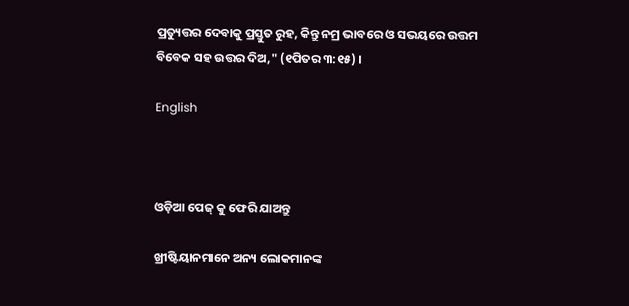ପ୍ରତ୍ୟୁତ୍ତର ଦେବାକୁ ପ୍ରସ୍ତୁତ ରୁହ, କିନ୍ତୁ ନମ୍ର ଭାବରେ ଓ ସଭୟରେ ଉତ୍ତମ ବିବେକ ସହ ଉତ୍ତର ଦିଅ," (୧ପିତର ୩:୧୫) ।

English



ଓଡ଼ିଆ ପେଜ୍ କୁ ଫେରି ଯାଅନ୍ତୁ

ଖ୍ରୀଷ୍ଟିୟାନମାନେ ଅନ୍ୟ ଲୋକମାନଙ୍କ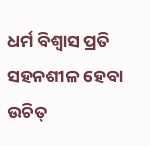ଧର୍ମ ବିଶ୍ବାସ ପ୍ରତି ସହନଶୀଳ ହେବା ଉଚିତ୍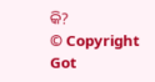କି?
© Copyright Got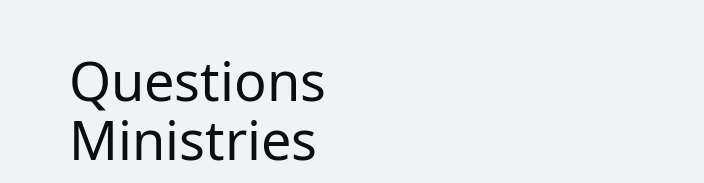Questions Ministries